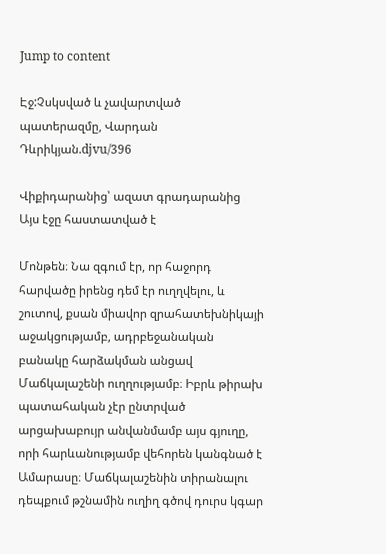Jump to content

Էջ:Չսկսված և չավարտված պատերազմը, Վարդան Դևրիկյան.djvu/396

Վիքիդարանից՝ ազատ գրադարանից
Այս էջը հաստատված է

Մոնթեն։ Նա զգում էր, որ հաջորդ հարվածը իրենց դեմ էր ուղղվելու, և շուտով, քսան միավոր զրահատեխնիկայի աջակցությամբ, ադրբեջանական բանակը հարձակման անցավ Մաճկալաշենի ուղղությամբ։ Իբրև թիրախ պատահական չէր ընտրված արցախաբույր անվանմամբ այս գյուղը, որի հարևանությամբ վեհորեն կանգնած է Ամարասը։ Մաճկալաշենին տիրանալու դեպքում թշնամին ուղիղ գծով դուրս կգար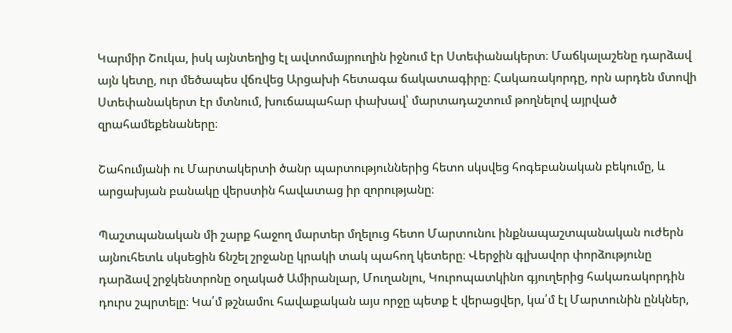Կարմիր Շուկա, իսկ այնտեղից էլ ավտոմայրուղին իջնում էր Ստեփանակերտ։ Մաճկալաշենը դարձավ այն կետը, ուր մեծապես վճռվեց Արցախի հետագա ճակատագիրը։ Հակառակորդը, որն արդեն մտովի Ստեփանակերտ էր մտնում, խուճապահար փախավ՝ մարտադաշտում թողնելով այրված զրահամեքենաները։

Շահումյանի ու Մարտակերտի ծանր պարտություններից հետո սկսվեց հոգեբանական բեկումը, և արցախյան բանակը վերստին հավատաց իր զորությանը։

Պաշտպանական մի շարք հաջող մարտեր մղելուց հետո Մարտունու ինքնապաշտպանական ուժերն այնուհետև սկսեցին ճնշել շրջանը կրակի տակ պահող կետերը։ Վերջին գլխավոր փորձությունը դարձավ շրջկենտրոնը օղակած Ամիրանլար, Մուղանլու, Կուրոպատկինո գյուղերից հակառակորդին դուրս շպրտելը։ Կա՛մ թշնամու հավաքական այս որջը պետք է վերացվեր, կա՛մ էլ Մարտունին ընկներ,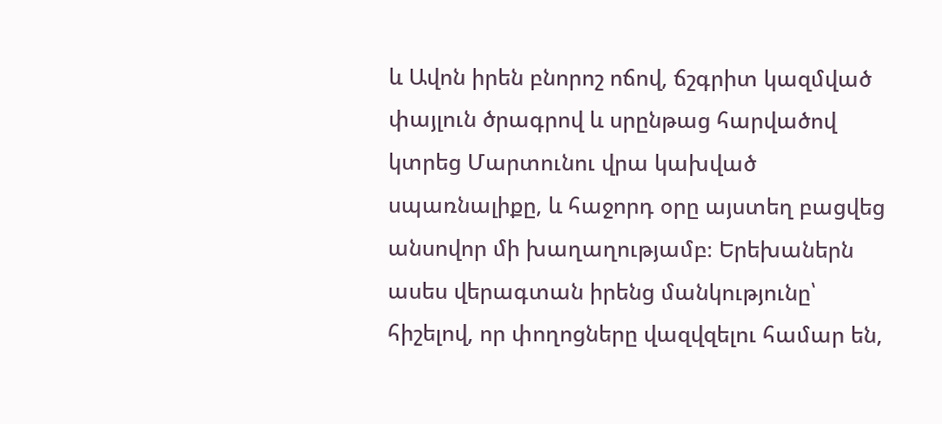և Ավոն իրեն բնորոշ ոճով, ճշգրիտ կազմված փայլուն ծրագրով և սրընթաց հարվածով կտրեց Մարտունու վրա կախված սպառնալիքը, և հաջորդ օրը այստեղ բացվեց անսովոր մի խաղաղությամբ։ Երեխաներն ասես վերագտան իրենց մանկությունը՝ հիշելով, որ փողոցները վազվզելու համար են,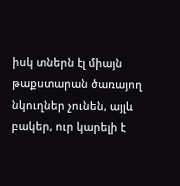իսկ տներն էլ միայն թաքստարան ծառայող նկուղներ չունեն, այլև բակեր, ուր կարելի է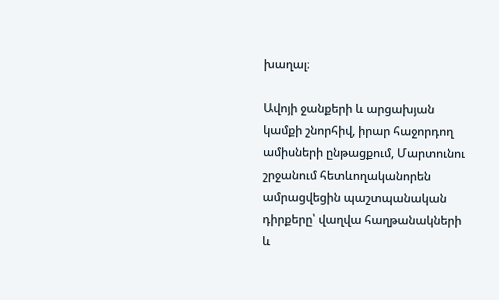խաղալ։

Ավոյի ջանքերի և արցախյան կամքի շնորհիվ, իրար հաջորդող ամիսների ընթացքում, Մարտունու շրջանում հետևողականորեն ամրացվեցին պաշտպանական դիրքերը՝ վաղվա հաղթանակների և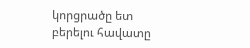կորցրածը ետ բերելու հավատը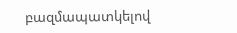բազմապատկելով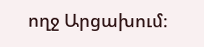ողջ Արցախում։